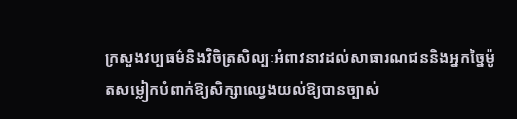ក្រសួងវប្បធម៌និងវិចិត្រសិល្បៈអំពាវនាវដល់សាធារណជននិងអ្នកច្នៃម៉ូតសម្លៀកបំពាក់ឱ្យសិក្សាឈ្វេងយល់ឱ្យបានច្បាស់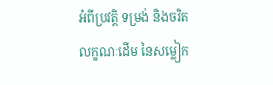អំពីប្រវត្តិ ទម្រង់ និងចរិតលក្ខណៈដើម នៃសម្លៀក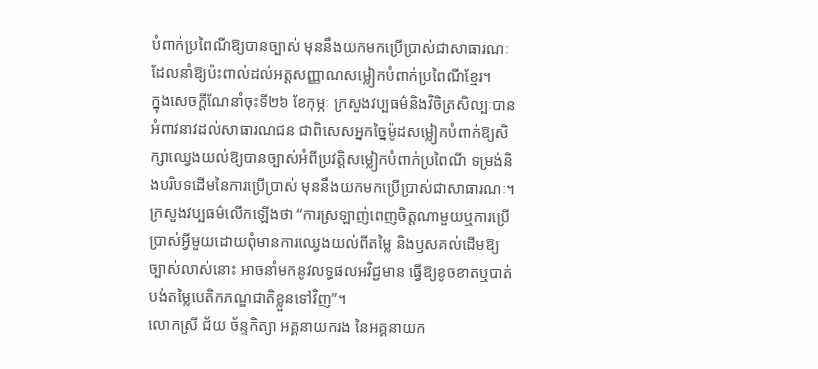បំពាក់ប្រពៃណីឱ្យបានច្បាស់ មុននឹងយកមកប្រើប្រាស់ជាសាធារណៈ ដែលនាំឱ្យប៉ះពាល់ដល់អត្តសញ្ញាណសម្លៀកបំពាក់ប្រពៃណីខ្មែរ។
ក្នុងសេចក្តីណែនាំចុះទី២៦ ខែកុម្ភៈ ក្រសួងវប្បធម៌និងវិចិត្រសិល្បៈបានអំពាវនាវដល់សាធារណជន ជាពិសេសអ្នកច្នៃម៉ូដសម្លៀកបំពាក់ឱ្យសិក្សាឈ្វេងយល់ឱ្យបានច្បាស់អំពីប្រវត្តិសម្លៀកបំពាក់ប្រពៃណី ទម្រង់និងបរិបទដើមនៃការប្រើប្រាស់ មុននឹងយកមកប្រើប្រាស់ជាសាធារណៈ។
ក្រសួងវប្បធម៌លើកឡើងថា “ការស្រឡាញ់ពេញចិត្តណាមួយឬការប្រើប្រាស់អ្វីមួយដោយពុំមានការឈ្វេងយល់ពីតម្លៃ និងឫសគល់ដើមឱ្យច្បាស់លាស់នោះ អាចនាំមកនូវលទ្ធផលអវិជ្ជមាន ធ្វើឱ្យខូចខាតឬបាត់បង់តម្លៃបេតិកភណ្ឌជាតិខ្លួនទៅវិញ”។
លោកស្រី ជ័យ ច័ន្ទកិត្យា អគ្គនាយករង នៃអគ្គនាយក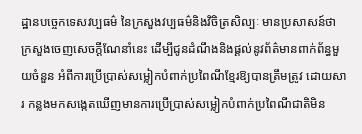ដ្ឋានបច្ចេកទេសវប្បធម៌ នៃក្រសួងវប្បធម៌និងវិចិត្រសិល្បៈ មានប្រសាសន៍ថា ក្រសួងចេញសេចក្តីណែនាំនេះ ដើម្បីជូនដំណឹងនិងផ្តល់នូវព័ត៌មានពាក់ព័ន្ធមួយចំនួន អំពីការប្រើប្រាស់សម្លៀកបំពាក់ប្រពៃណីខ្មែរឱ្យបានត្រឹមត្រូវ ដោយសារ កន្លងមកសង្កេតឃើញមានការប្រើប្រាស់សម្លៀកបំពាក់ប្រពៃណីជាតិមិន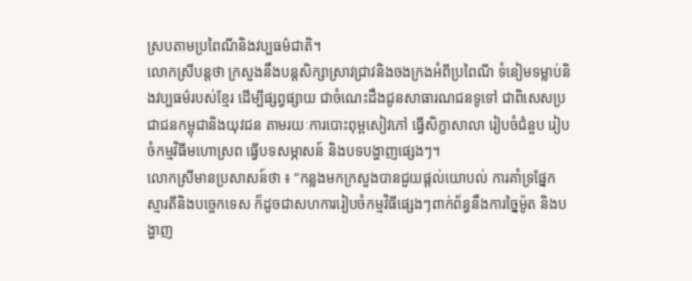ស្របតាមប្រពៃណីនិងវប្បធម៌ជាតិ។
លោកស្រីបន្តថា ក្រសួងនឹងបន្តសិក្សាស្រាវជ្រាវនិងចងក្រងអំពីប្រពៃណី ទំនៀមទម្លាប់និងវប្បធម៌របស់ខ្មែរ ដើម្បីផ្សព្វផ្សាយ ជាចំណេះដឹងជូនសាធារណជនទូទៅ ជាពិសេសប្រជាជនកម្ពុជានិងយុវជន តាមរយៈការបោះពុម្ពសៀវភៅ ធ្វើសិក្ខាសាលា រៀបចំជំនួប រៀបចំកម្មវិធីមហោស្រព ធ្វើបទសម្ភាសន៍ និងបទបង្ហាញផ្សេងៗ។
លោកស្រីមានប្រសាសន៍ថា ៖ “កន្លងមកក្រសួងបានជួយផ្តល់យោបល់ ការគាំទ្រផ្នែកស្មារតីនិងបច្ចេកទេស ក៏ដូចជាសហការរៀបចំកម្មវិធីផ្សេងៗពាក់ព័ន្ធនឹងការច្នៃម៉ូត និងបង្ហាញ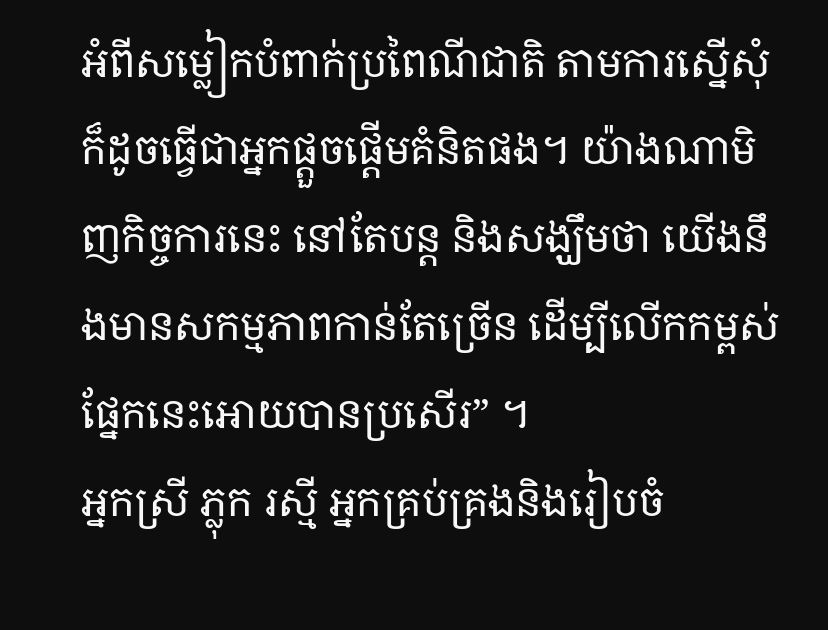អំពីសម្លៀកបំពាក់ប្រពៃណីជាតិ តាមការស្នើសុំ ក៏ដូចធ្វើជាអ្នកផ្តួចផ្តើមគំនិតផង។ យ៉ាងណាមិញកិច្ចការនេះ នៅតែបន្ត និងសង្ឃឹមថា យើងនឹងមានសកម្មភាពកាន់តែច្រើន ដើម្បីលើកកម្ពស់ផ្នែកនេះអោយបានប្រសើរ” ។
អ្នកស្រី ភ្លុក រស្មី អ្នកគ្រប់គ្រងនិងរៀបចំ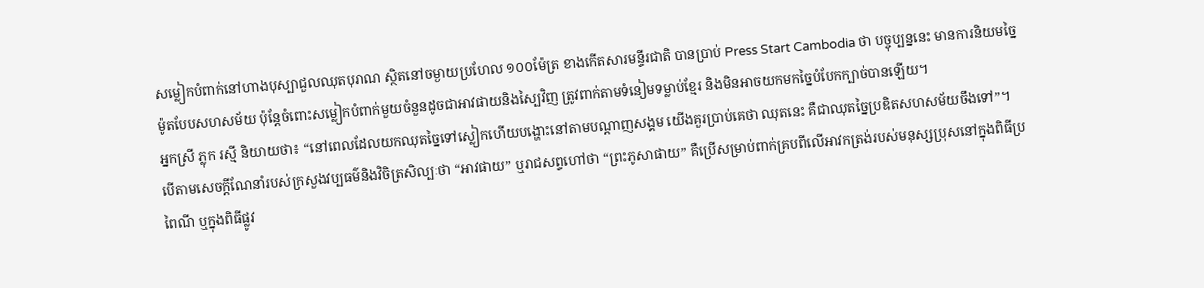សម្លៀកបំពាក់នៅហាងបុស្បាជួលឈុតបុរាណ ស្ថិតនៅចម្ងាយប្រហែល ១០០ម៉ែត្រ ខាងកើតសារមន្ទីរជាតិ បានប្រាប់ Press Start Cambodia ថា បច្ចុប្បន្ននេះ មានការនិយមច្នៃម៉ូតបែបសហសម័យ ប៉ុន្តែចំពោះសម្លៀកបំពាក់មួយចំនួនដូចជាអាវផាយនិងស្បៃវិញ ត្រូវពាក់តាមទំនៀមទម្លាប់ខ្មែរ និងមិនអាចយកមកច្នៃបំបែកក្បាច់បានឡើយ។
អ្នកស្រី ភ្លុក រស្មី និយាយថា៖ “នៅពេលដែលយកឈុតច្នៃទៅស្លៀកហើយបង្ហោះនៅតាមបណ្តាញសង្គម យើងគួរប្រាប់គេថា ឈុតនេះ គឺជាឈុតច្នៃប្រឌិតសហសម័យចឹងទៅ”។
បើតាមសេចក្តីណែនាំរបស់ក្រសួងវប្បធម៌និងវិចិត្រសិល្បៈថា “អាវផាយ” ឬរាជសព្ទហៅថា “ព្រះភូសាផាយ” គឺប្រើសម្រាប់ពាក់គ្របពីលើអាវកត្រង់របស់មនុស្សប្រុសនៅក្នុងពិធីប្រពៃណី ឬក្នុងពិធីផ្លូវ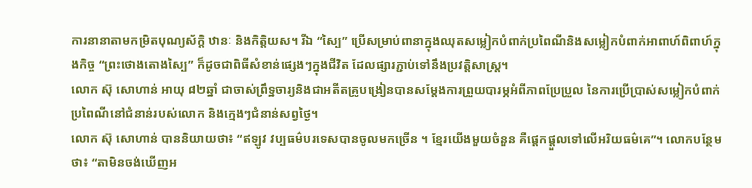ការនានាតាមកម្រិតបុណ្យស័ក្តិ ឋានៈ និងកិត្តិយស។ រីឯ “ស្បៃ” ប្រើសម្រាប់ពានាក្នុងឈុតសម្លៀកបំពាក់ប្រពៃណីនិងសម្លៀកបំពាក់អាពាហ៍ពិពាហ៍ក្នុងកិច្ច “ព្រះថោងតោងស្បៃ” ក៏ដូចជាពិធីសំខាន់ផ្សេងៗក្នុងជីវិត ដែលផ្សារភ្ជាប់ទៅនឹងប្រវត្តិសាស្រ្ត។
លោក ស៊ុ សោហាន់ អាយុ ៨២ឆ្នាំ ជាចាស់ព្រឹទ្ឋចារ្យនិងជាអតីតគ្រូបង្រៀនបានសម្តែងការព្រួយបារម្ភអំពីភាពប្រែប្រួល នៃការប្រើប្រាស់សម្លៀកបំពាក់ប្រពៃណីនៅជំនាន់របស់លោក និងក្មេងៗជំនាន់សព្វថ្ងៃ។
លោក ស៊ុ សោហាន់ បាននិយាយថា៖ “ឥឡូវ វប្បធម៌បរទេសបានចូលមកច្រើន ។ ខ្មែរយើងមួយចំនួន គឺផ្តេកផ្តួលទៅលើអរិយធម៌គេ”។ លោកបន្ថែមថា៖ “តាមិនចង់ឃើញអ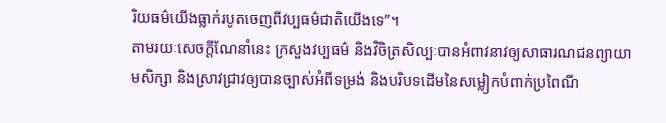រិយធម៌យើងធ្លាក់របូតចេញពីវប្បធម៌ជាតិយើងទេ”។
តាមរយៈសេចក្តីណែនាំនេះ ក្រសួងវប្បធម៌ និងវិចិត្រសិល្បៈបានអំពាវនាវឲ្យសាធារណជនព្យាយាមសិក្សា និងស្រាវជ្រាវឲ្យបានច្បាស់អំពីទម្រង់ និងបរិបទដើមនៃសម្លៀកបំពាក់ប្រពៃណី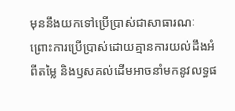មុននឹងយកទៅប្រើប្រាស់ជាសាធារណៈ ព្រោះការប្រើប្រាស់ដោយគ្មានការយល់ដឹងអំពីតម្លៃ និងឫសគល់ដើមអាចនាំមកនូវលទ្ធផ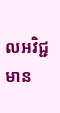លអវិជ្ជមាន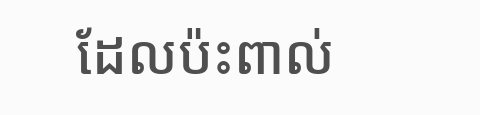ដែលប៉ះពាល់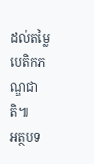ដល់តម្លៃបេតិកភណ្ឌជាតិ៕
អត្ថបទ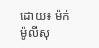ដោយ៖ ម៉ក់ ម៉ូលីសុ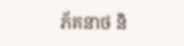ភ័គនាថ និ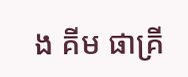ង គីម ផាគ្រី